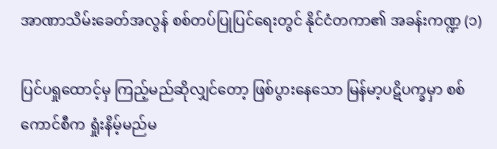အာဏာသိမ်းခေတ်အလွန် စစ်တပ်ပြုပြင်ရေးတွင် နိုင်ငံတကာ၏ အခန်းကဏ္ဍ (၁)

ပြင်ပရှုထောင့်မှ ကြည့်မည်ဆိုလျှင်တော့ ဖြစ်ပွားနေသော မြန်မာ့ပဋိပက္ခမှာ စစ်ကောင်စီက ရှုံးနိမ့်မည်မ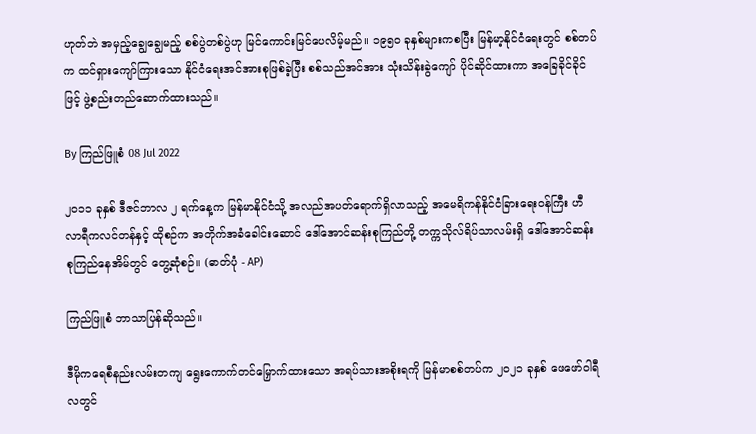ဟုတ်ဘဲ အမှည့်ချွေချွေမည့် စစ်ပွဲတစ်ပွဲဟု မြင်ကောင်းမြင်ပေလိမ့်မည်။ ၁၉၅၀ ခုနှစ်များကစပြီး မြန်မာ့နိုင်ငံရေးတွင် စစ်တပ်က ထင်ရှားကျော်ကြားသော နိုင်ငံရေးအင်အားစုဖြစ်ခဲ့ပြီး စစ်သည်အင်အား သုံးသိန်းခွဲကျော် ပိုင်ဆိုင်ထားကာ အခြေခိုင်ခိုင်ဖြင့် ဖွဲ့စည်းတည်ဆောက်ထားသည်။

By ကြည်ဖြူစံ 08 Jul 2022

၂၀၁၁ ခုနှစ် ဒီဇင်ဘာလ ၂ ရက်နေ့က မြန်မာနိုင်ငံသို့ အလည်အပတ်ရောက်ရှိလာသည့် အမေရိကန်နိုင်ငံခြားရေးဝန်ကြီး ဟီလာရီကလင်တန်နှင့် ထိုစဉ်က အတိုက်အခံခေါင်းဆောင် ဒေါ်အောင်ဆန်းစုကြည်တို့ တက္ကသိုလ်ရိပ်သာလမ်းရှိ ဒေါ်အောင်ဆန်းစုကြည်နေအိမ်တွင် တွေ့ဆုံစဉ်။ (ဓာတ်ပုံ - AP)

ကြည်ဖြူစံ ဘာသာပြန်ဆိုသည်။

ဒီမိုကရေစီနည်းလမ်းတကျ ရွေးကောက်တင်မြှောက်ထားသော အရပ်သားအစိုးရကို မြန်မာစစ်တပ်က ၂၀၂၁ ခုနှစ် ဖေဖော်ဝါရီလတွင်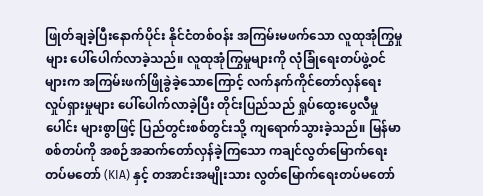ဖြုတ်ချခဲ့ပြီးနောက်ပိုင်း နိုင်ငံတစ်ဝန်း အကြမ်းမဖက်သော လူထုအုံကြွမှုများ ပေါ်ပေါက်လာခဲ့သည်။ လူထုအုံကြွမှုများကို လုံခြုံရေးတပ်ဖွဲ့ဝင်များက အကြမ်းဖက်ဖြိုခွဲခဲ့သောကြောင့် လက်နက်ကိုင်တော်လှန်ရေး လှုပ်ရှားမှုများ ပေါ်ပေါက်လာခဲ့ပြီး တိုင်းပြည်သည် ရှုပ်ထွေးပွေလီမှုပေါင်း များစွာဖြင့် ပြည်တွင်းစစ်တွင်းသို့ ကျရောက်သွားခဲ့သည်။ မြန်မာစစ်တပ်ကို အစဉ်အဆက်တော်လှန်ခဲ့ကြသော ကချင်လွတ်မြောက်ရေးတပ်မတော် (KIA) နှင့် တအာင်းအမျိုးသား လွတ်မြောက်ရေးတပ်မတော်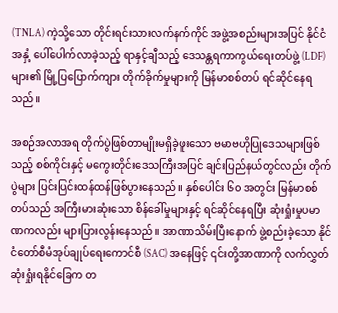(TNLA) ကဲ့သို့သော တိုင်းရင်းသားလက်နက်ကိုင် အဖွဲ့အစည်းများအပြင် နိုင်ငံအနှံ့ ပေါ်ပေါက်လာခဲ့သည့် ရာနှင့်ချီသည့် ဒေသန္တရကာကွယ်ရေးတပ်ဖွဲ့ (LDF) များ၏ မြို့ပြပြောက်ကျား တိုက်ခိုက်မှုများကို မြန်မာစစ်တပ် ရင်ဆိုင်နေရသည်။

အစဉ်အလာအရ တိုက်ပွဲဖြစ်တာမျိုးမရှိခဲ့ဖူးသော ဗမာဗဟိုပြုဒေသများဖြစ်သည့် စစ်ကိုင်းနှင့် မကွေးတိုင်းဒေသကြီးအပြင် ချင်းပြည်နယ်တွင်လည်း တိုက်ပွဲများ ပြင်းပြင်းထန်ထန်ဖြစ်ပွားနေသည်။ နှစ်ပေါင်း ၆၀ အတွင်း မြန်မာစစ်တပ်သည် အကြီးမားဆုံးသော စိန်ခေါ်မှုများနှင့် ရင်ဆိုင်နေရပြီး ဆုံးရှုံးမှုပမာဏကလည်း များပြားလွန်းနေသည်။ အာဏာသိမ်းပြီးနောက် ဖွဲ့စည်းခဲ့သော နိုင်ငံတော်စီမံအုပ်ချုပ်ရေးကောင်စီ (SAC) အနေဖြင့် ၎င်းတို့အာဏာကို လက်လွှတ်ဆုံးရှုံးရနိုင်ခြေက တ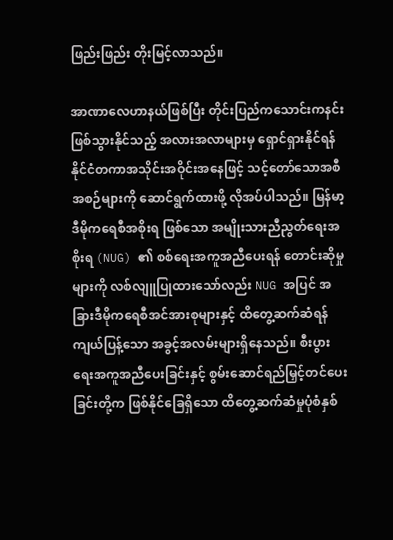ဖြည်းဖြည်း တိုးမြင့်လာသည်။

အာဏာလေဟာနယ်ဖြစ်ပြီး တိုင်းပြည်ကသောင်းကနင်း ဖြစ်သွားနိုင်သည့် အလားအလာများမှ ရှောင်ရှားနိုင်ရန် နိုင်ငံတကာအသိုင်းအဝိုင်းအနေဖြင့် သင့်တော်သောအစီအစဉ်များကို ဆောင်ရွက်ထားဖို့ လိုအပ်ပါသည်။ မြန်မာ့ဒီမိုကရေစီအစိုးရ ဖြစ်သော အမျိုးသားညီညွတ်ရေးအစိုးရ (NUG) ၏ စစ်ရေးအကူအညီပေးရန် တောင်းဆိုမှုများကို လစ်လျူပြုထားသော်လည်း NUG အပြင် အခြားဒီမိုကရေစီအင်အားစုများနှင့် ထိတွေ့ဆက်ဆံရန် ကျယ်ပြန့်သော အခွင့်အလမ်းများရှိနေသည်။ စီးပွားရေးအကူအညီပေးခြင်းနှင့် စွမ်းဆောင်ရည်မြှင့်တင်ပေးခြင်းတို့က ဖြစ်နိုင်ခြေရှိသော ထိတွေ့ဆက်ဆံမှုပုံစံနှစ်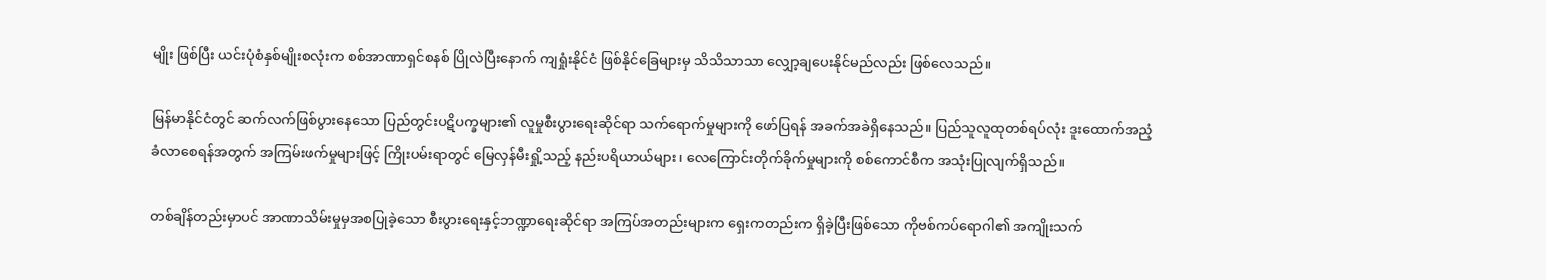မျိုး ဖြစ်ပြီး ယင်းပုံစံနှစ်မျိုးစလုံးက စစ်အာဏာရှင်စနစ် ပြိုလဲပြီးနောက် ကျရှုံးနိုင်ငံ ဖြစ်နိုင်ခြေများမှ သိသိသာသာ လျှော့ချပေးနိုင်မည်လည်း ဖြစ်လေသည်။

မြန်မာနိုင်ငံတွင် ဆက်လက်ဖြစ်ပွားနေသော ပြည်တွင်းပဋိပက္ခများ၏ လူမှုစီးပွားရေးဆိုင်ရာ သက်ရောက်မှုများကို ဖော်ပြရန် အခက်အခဲရှိနေသည်။ ပြည်သူလူထုတစ်ရပ်လုံး ဒူးထောက်အညံ့ခံလာစေရန်အတွက် အကြမ်းဖက်မှုများဖြင့် ကြိုးပမ်းရာတွင် မြေလှန်မီးရှို့သည့် နည်းပရိယာယ်များ၊ လေကြောင်းတိုက်ခိုက်မှုများကို စစ်ကောင်စီက အသုံးပြုလျက်ရှိသည်။

တစ်ချိန်တည်းမှာပင် အာဏာသိမ်းမှုမှအစပြုခဲ့သော စီးပွားရေးနှင့်ဘဏ္ဍာရေးဆိုင်ရာ အကြပ်အတည်းများက ရှေးကတည်းက ရှိခဲ့ပြီးဖြစ်သော ကိုဗစ်ကပ်ရောဂါ၏ အကျိုးသက်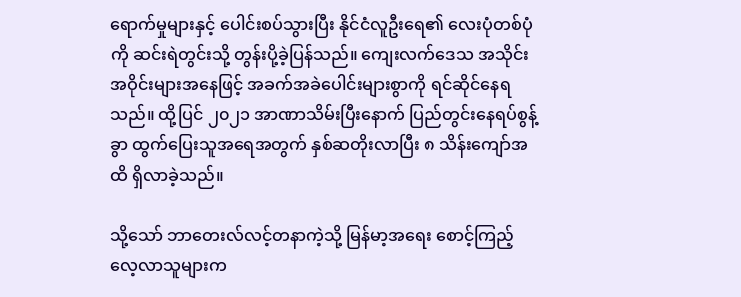ရောက်မှုများနှင့် ပေါင်းစပ်သွားပြီး နိုင်ငံလူဦးရေ၏ လေးပုံတစ်ပုံကို ဆင်းရဲတွင်းသို့ တွန်းပို့ခဲ့ပြန်သည်။ ကျေးလက်ဒေသ အသိုင်းအဝိုင်းများအနေဖြင့် အခက်အခဲပေါင်းများစွာကို ရင်ဆိုင်နေရသည်။ ထို့ပြင် ၂၀၂၁ အာဏာသိမ်းပြီးနောက် ပြည်တွင်းနေရပ်စွန့်ခွာ ထွက်ပြေးသူအရေအတွက် နှစ်ဆတိုးလာပြီး ၈ သိန်းကျော်အထိ ရှိလာခဲ့သည်။

သို့သော် ဘာတေးလ်လင့်တနာကဲ့သို့ မြန်မာ့အရေး စောင့်ကြည့်လေ့လာသူများက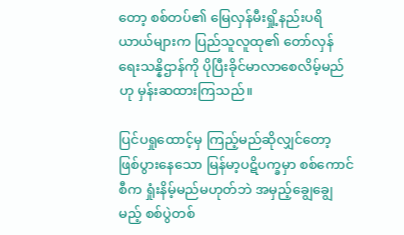တော့ စစ်တပ်၏ မြေလှန်မီးရှို့နည်းပရိယာယ်များက ပြည်သူလူထု၏ တော်လှန်ရေးသန္နိဌာန်ကို ပိုပြီးခိုင်မာလာစေလိမ့်မည်ဟု မှန်းဆထားကြသည်။

ပြင်ပရှုထောင့်မှ ကြည့်မည်ဆိုလျှင်တော့ ဖြစ်ပွားနေသော မြန်မာ့ပဋိပက္ခမှာ စစ်ကောင်စီက ရှုံးနိမ့်မည်မဟုတ်ဘဲ အမှည့်ချွေချွေမည့် စစ်ပွဲတစ်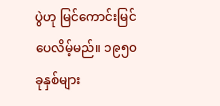ပွဲဟု မြင်ကောင်းမြင်ပေလိမ့်မည်။ ၁၉၅၀ ခုနှစ်များ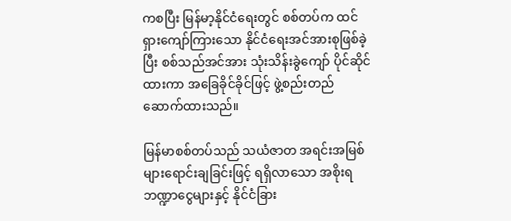ကစပြီး မြန်မာ့နိုင်ငံရေးတွင် စစ်တပ်က ထင်ရှားကျော်ကြားသော နိုင်ငံရေးအင်အားစုဖြစ်ခဲ့ပြီး စစ်သည်အင်အား သုံးသိန်းခွဲကျော် ပိုင်ဆိုင်ထားကာ အခြေခိုင်ခိုင်ဖြင့် ဖွဲ့စည်းတည်ဆောက်ထားသည်။

မြန်မာစစ်တပ်သည် သယံဇာတ အရင်းအမြစ်များရောင်းချခြင်းဖြင့် ရရှိလာသော အစိုးရဘဏ္ဍာငွေများနှင့် နိုင်ငံခြား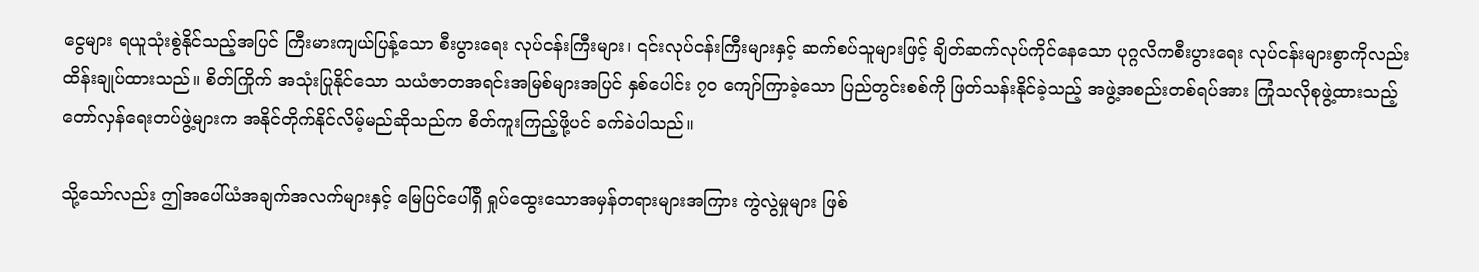ငွေများ ရယူသုံးစွဲနိုင်သည့်အပြင် ကြီးမားကျယ်ပြန့်သော စီးပွားရေး လုပ်ငန်းကြီးများ၊ ၎င်းလုပ်ငန်းကြီးများနှင့် ဆက်စပ်သူများဖြင့် ချိတ်ဆက်လုပ်ကိုင်နေသော ပုဂ္ဂလိကစီးပွားရေး လုပ်ငန်းများစွာကိုလည်း ထိန်းချုပ်ထားသည်။ စိတ်ကြိုက် အသုံးပြုနိုင်သော သယံဇာတအရင်းအမြစ်များအပြင် နှစ်ပေါင်း ၇၀ ကျော်ကြာခဲ့သော ပြည်တွင်းစစ်ကို ဖြတ်သန်းနိုင်ခဲ့သည့် အဖွဲ့အစည်းတစ်ရပ်အား ကြုံသလိုစုဖွဲ့ထားသည့် တော်လှန်ရေးတပ်ဖွဲ့များက အနိုင်တိုက်နိုင်လိမ့်မည်ဆိုသည်က စိတ်ကူးကြည့်ဖို့ပင် ခက်ခဲပါသည်။

သို့သော်လည်း ဤအပေါ်ယံအချက်အလက်များနှင့် မြေပြင်ပေါ်ရှိ ရှုပ်ထွေးသောအမှန်တရားများအကြား ကွဲလွဲမှုများ ဖြစ်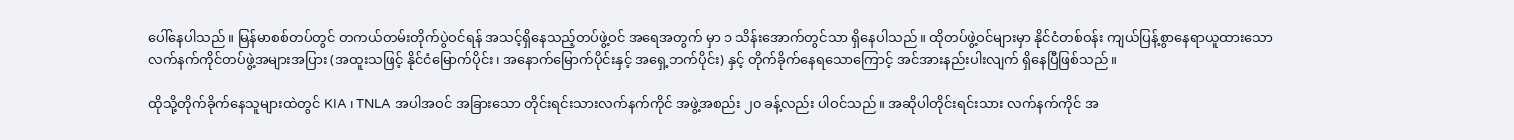ပေါ်နေပါသည်။ မြန်မာစစ်တပ်တွင် တကယ်တမ်းတိုက်ပွဲဝင်ရန် အသင့်ရှိနေသည့်တပ်ဖွဲ့ဝင် အရေအတွက် မှာ ၁ သိန်းအောက်တွင်သာ ရှိနေပါသည်။ ထိုတပ်ဖွဲ့ဝင်များမှာ နိုင်ငံတစ်ဝန်း ကျယ်ပြန့်စွာနေရာယူထားသော လက်နက်ကိုင်တပ်ဖွဲ့အများအပြား (အထူးသဖြင့် နိုင်ငံမြောက်ပိုင်း၊ အနောက်မြောက်ပိုင်းနှင့် အရှေ့ဘက်ပိုင်း) နှင့် တိုက်ခိုက်နေရသောကြောင့် အင်အားနည်းပါးလျက် ရှိနေပြီဖြစ်သည်။

ထိုသို့တိုက်ခိုက်နေသူများထဲတွင် KIA ၊ TNLA အပါအဝင် အခြားသော တိုင်းရင်းသားလက်နက်ကိုင် အဖွဲ့အစည်း ၂၀ ခန့်လည်း ပါဝင်သည်။ အဆိုပါတိုင်းရင်းသား လက်နက်ကိုင် အ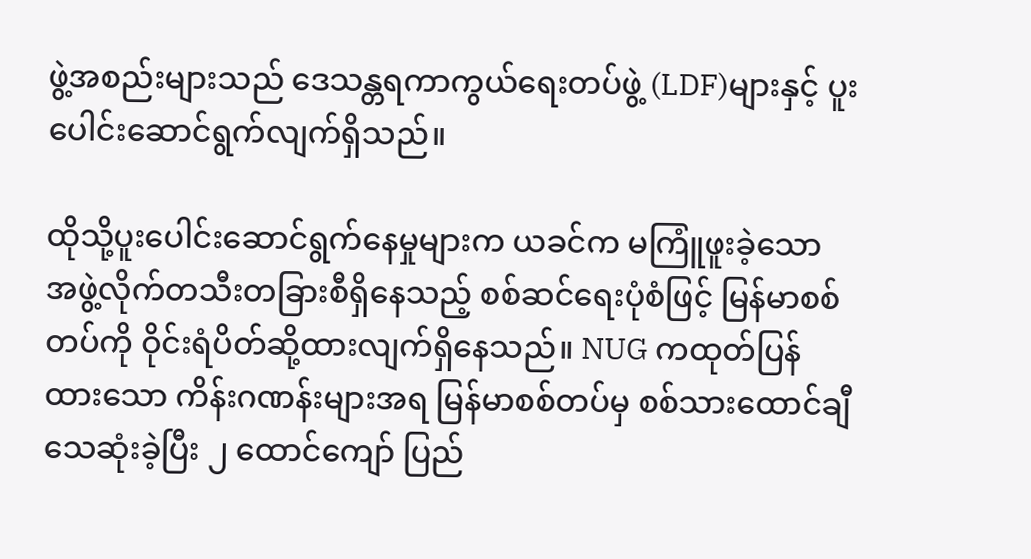ဖွဲ့အစည်းများသည် ဒေသန္တရကာကွယ်ရေးတပ်ဖွဲ့ (LDF)များနှင့် ပူးပေါင်းဆောင်ရွက်လျက်ရှိသည်။

ထိုသို့ပူးပေါင်းဆောင်ရွက်နေမှုများက ယခင်က မကြူံဖူးခဲ့သော အဖွဲ့လိုက်တသီးတခြားစီရှိနေသည့် စစ်ဆင်ရေးပုံစံဖြင့် မြန်မာစစ်တပ်ကို ဝိုင်းရံပိတ်ဆို့ထားလျက်ရှိနေသည်။ NUG ကထုတ်ပြန်ထားသော ကိန်းဂဏန်းများအရ မြန်မာစစ်တပ်မှ စစ်သားထောင်ချီသေဆုံးခဲ့ပြီး ၂ ထောင်ကျော် ပြည်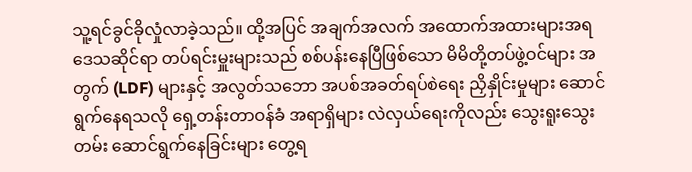သူ့ရင်ခွင်ခိုလှုံလာခဲ့သည်။ ထို့အပြင် အချက်အလက် အထောက်အထားများအရ ဒေသဆိုင်ရာ တပ်ရင်းမှူးများသည် စစ်ပန်းနေပြီဖြစ်သော မိမိတို့တပ်ဖွဲ့ဝင်များ အတွက် (LDF) များနှင့် အလွတ်သဘော အပစ်အခတ်ရပ်စဲရေး ညှိနှိုင်းမှုများ ဆောင်ရွက်နေရသလို ရှေ့တန်းတာဝန်ခံ အရာရှိများ လဲလှယ်ရေးကိုလည်း သွေးရူးသွေးတမ်း ဆောင်ရွက်နေခြင်းများ တွေ့ရ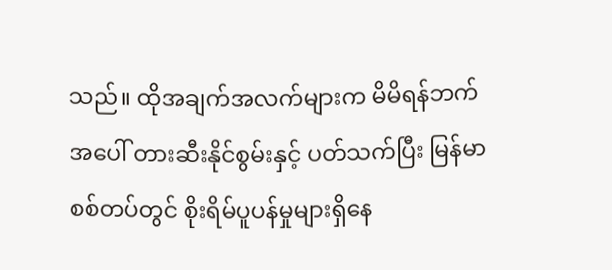သည်။ ထိုအချက်အလက်များက မိမိရန်ဘက်အပေါ် တားဆီးနိုင်စွမ်းနှင့် ပတ်သက်ပြီး မြန်မာစစ်တပ်တွင် စိုးရိမ်ပူပန်မှုများရှိနေ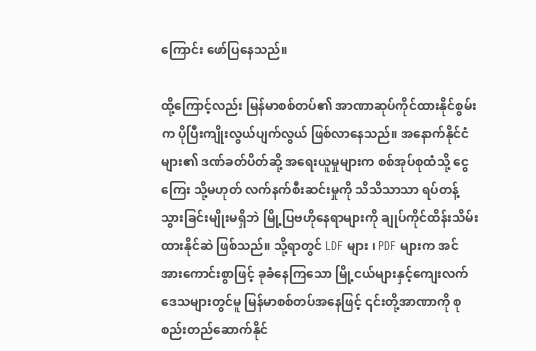ကြောင်း ဖော်ပြနေသည်။

ထို့ကြောင့်လည်း မြန်မာစစ်တပ်၏ အာဏာဆုပ်ကိုင်ထားနိုင်စွမ်းက ပိုပြီးကျိုးလွယ်ပျက်လွယ် ဖြစ်လာနေသည်။ အနောက်နိုင်ငံများ၏ ဒဏ်ခတ်ပိတ်ဆို့ အရေးယူမှုများက စစ်အုပ်စုထံသို့ ငွေကြေး သို့မဟုတ် လက်နက်စီးဆင်းမှုကို သိသိသာသာ ရပ်တန့်သွားခြင်းမျိုးမရှိဘဲ မြို့ပြဗဟိုနေရာများကို ချုပ်ကိုင်ထိန်းသိမ်းထားနိုင်ဆဲ ဖြစ်သည်။ သို့ရာတွင် LDF များ ၊ PDF များက အင်အားကောင်းစွာဖြင့် ခုခံနေကြသော မြို့ငယ်များနှင့်ကျေးလက်ဒေသများတွင်မူ မြန်မာစစ်တပ်အနေဖြင့် ၎င်းတို့အာဏာကို စုစည်းတည်ဆောက်နိုင်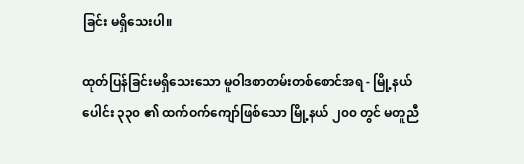ခြင်း မရှိသေးပါ။

ထုတ်ပြန်ခြင်းမရှိသေးသော မူဝါဒစာတမ်းတစ်စောင်အရ - မြို့နယ်ပေါင်း ၃၃၀ ၏ ထက်ဝက်ကျော်ဖြစ်သော မြို့နယ် ၂၀၀ တွင် မတူညီ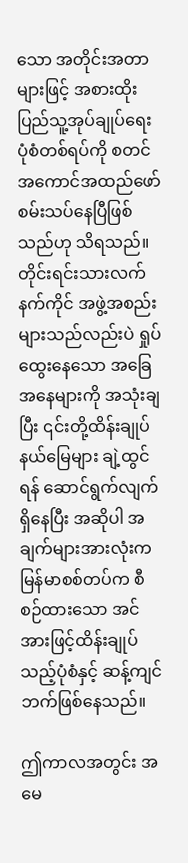သော အတိုင်းအတာများဖြင့် အစားထိုးပြည်သူ့အုပ်ချုပ်ရေး ပုံစံတစ်ရပ်ကို စတင်အကောင်အထည်ဖော် စမ်းသပ်နေပြီဖြစ်သည်ဟု သိရသည်။ တိုင်းရင်းသားလက်နက်ကိုင် အဖွဲ့အစည်းများသည်လည်းပဲ ရှုပ်ထွေးနေသော အခြေအနေများကို အသုံးချပြီး ၎င်းတို့ထိန်းချုပ်နယ်မြေများ ချဲ့ထွင်ရန် ဆောင်ရွက်လျက်ရှိနေပြီး အဆိုပါ အချက်များအားလုံးက မြန်မာစစ်တပ်က စီစဉ်ထားသော အင်အားဖြင့်ထိန်းချုပ်သည့်ပုံစံနှင့် ဆန့်ကျင်ဘက်ဖြစ်နေသည်။

ဤကာလအတွင်း အမေ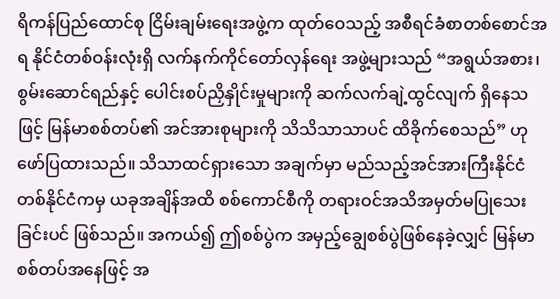ရိကန်ပြည်ထောင်စု ငြိမ်းချမ်းရေးအဖွဲ့က ထုတ်ဝေသည့် အစီရင်ခံစာတစ်စောင်အရ နိုင်ငံတစ်ဝန်းလုံးရှိ လက်နက်ကိုင်တော်လှန်ရေး အဖွဲ့များသည် “အရွယ်အစား၊ စွမ်းဆောင်ရည်နှင့် ပေါင်းစပ်ညှိနှိုင်းမှုများကို ဆက်လက်ချဲ့ထွင်လျက် ရှိနေသဖြင့် မြန်မာစစ်တပ်၏ အင်အားစုများကို သိသိသာသာပင် ထိခိုက်စေသည်” ဟု ဖော်ပြထားသည်။ သိသာထင်ရှားသော အချက်မှာ မည်သည့်အင်အားကြီးနိုင်ငံ တစ်နိုင်ငံကမှ ယခုအချိန်အထိ စစ်ကောင်စီကို တရားဝင်အသိအမှတ်မပြုသေးခြင်းပင် ဖြစ်သည်။ အကယ်၍ ဤစစ်ပွဲက အမှည့်ချွေစစ်ပွဲဖြစ်နေခဲ့လျှင် မြန်မာစစ်တပ်အနေဖြင့် အ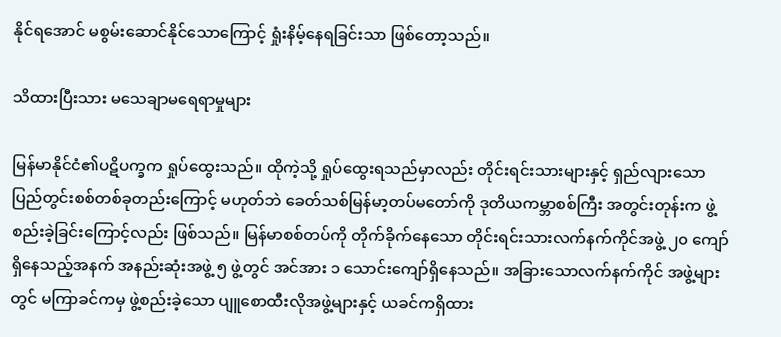နိုင်ရအောင် မစွမ်းဆောင်နိုင်သောကြောင့် ရှုံးနိမ့်နေရခြင်းသာ ဖြစ်တော့သည်။

သိထားပြီးသား မသေချာမရေရာမှုများ

မြန်မာနိုင်ငံ၏ပဋိပက္ခက ရှုပ်ထွေးသည်။ ထိုကဲ့သို့ ရှုပ်ထွေးရသည်မှာလည်း တိုင်းရင်းသားများနှင့် ရှည်လျားသော ပြည်တွင်းစစ်တစ်ခုတည်းကြောင့် မဟုတ်ဘဲ ခေတ်သစ်မြန်မာ့တပ်မတော်ကို ဒုတိယကမ္ဘာစစ်ကြီး အတွင်းတုန်းက ဖွဲ့စည်းခဲ့ခြင်းကြောင့်လည်း ဖြစ်သည်။ မြန်မာစစ်တပ်ကို တိုက်ခိုက်နေသော တိုင်းရင်းသားလက်နက်ကိုင်အဖွဲ့ ၂၀ ကျော်ရှိနေသည့်အနက် အနည်းဆုံးအဖွဲ့ ၅ ဖွဲ့တွင် အင်အား ၁ သောင်းကျော်ရှိနေသည်။ အခြားသောလက်နက်ကိုင် အဖွဲ့များတွင် မကြာခင်ကမှ ဖွဲ့စည်းခဲ့သော ပျူစောထီးလိုအဖွဲ့များနှင့် ယခင်ကရှိထား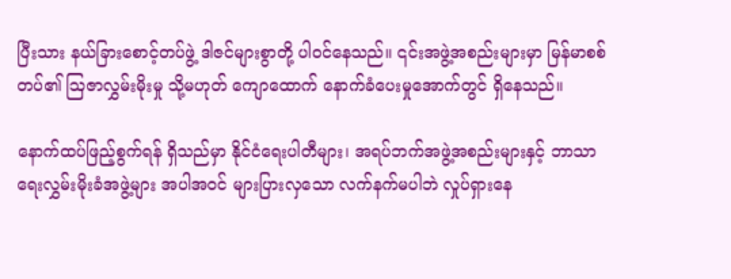ပြီးသား နယ်ခြားစောင့်တပ်ဖွဲ့ ဒါဇင်များစွာတို့ ပါဝင်နေသည်။ ၎င်းအဖွဲ့အစည်းများမှာ မြန်မာစစ်တပ်၏ ဩဇာလွှမ်းမိုးမှု သို့မဟုတ် ကျောထောက် နောက်ခံပေးမှုအောက်တွင် ရှိနေသည်။

နောက်ထပ်ဖြည့်စွက်ရန် ရှိသည်မှာ နိုင်ငံရေးပါတီများ၊ အရပ်ဘက်အဖွဲ့အစည်းများနှင့် ဘာသာရေးလွှမ်းမိုးခံအဖွဲ့များ အပါအဝင် များပြားလှသော လက်နက်မပါဘဲ လှုပ်ရှားနေ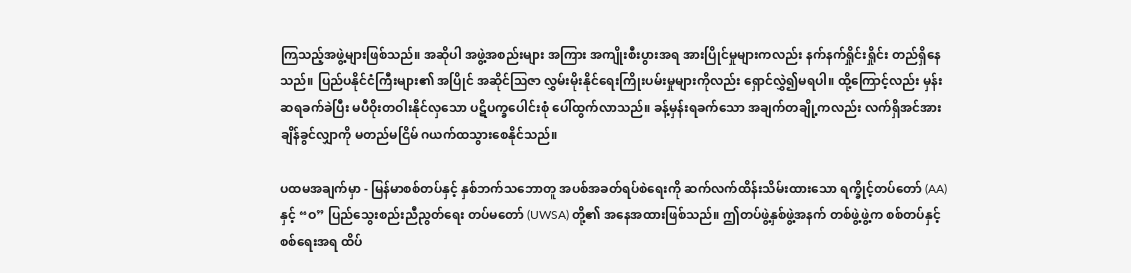ကြသည့်အဖွဲ့များဖြစ်သည်။ အဆိုပါ အဖွဲ့အစည်းများ အကြား အကျိုးစီးပွားအရ အားပြိုင်မှုများကလည်း နက်နက်ရှိုင်းရှိုင်း တည်ရှိနေသည်။ ပြည်ပနိုင်ငံကြီးများ၏ အပြိုင် အဆိုင်ဩဇာ လွှမ်းမိုးနိုင်ရေးကြိုးပမ်းမှုများကိုလည်း ရှောင်လွှဲ၍မရပါ။ ထို့ကြောင့်လည်း မှန်းဆရခက်ခဲပြီး မပီဝိုးတဝါးနိုင်လှသော ပဋိပက္ခပေါင်းစုံ ပေါ်ထွက်လာသည်။ ခန့်မှန်းရခက်သော အချက်တချို့ကလည်း လက်ရှိအင်အားချိန်ခွင်လျှာကို မတည်မငြိမ် ဂယက်ထသွားစေနိုင်သည်။

ပထမအချက်မှာ - မြန်မာစစ်တပ်နှင့် နှစ်ဘက်သဘောတူ အပစ်အခတ်ရပ်စဲရေးကို ဆက်လက်ထိန်းသိမ်းထားသော ရက္ခိုင့်တပ်တော် (AA) နှင့် “ဝ” ပြည်သွေးစည်းညီညွတ်ရေး တပ်မတော် (UWSA) တို့၏ အနေအထားဖြစ်သည်။ ဤတပ်ဖွဲ့နှစ်ဖွဲ့အနက် တစ်ဖွဲ့ဖွဲ့က စစ်တပ်နှင့်စစ်ရေးအရ ထိပ်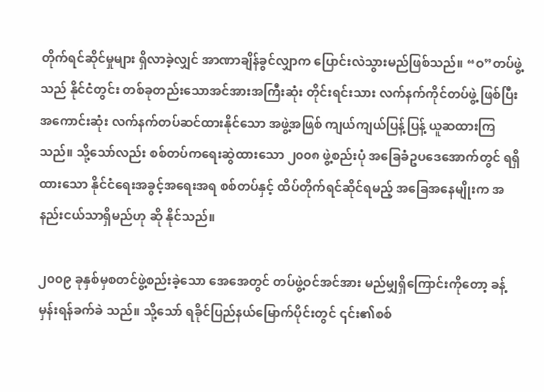တိုက်ရင်ဆိုင်မှုများ ရှိလာခဲ့လျှင် အာဏာချိန်ခွင်လျှာက ပြောင်းလဲသွားမည်ဖြစ်သည်။ “ဝ”တပ်ဖွဲ့သည် နိုင်ငံတွင်း တစ်ခုတည်းသောအင်အားအကြီးဆုံး တိုင်းရင်းသား လက်နက်ကိုင်တပ်ဖွဲ့ ဖြစ်ပြီး အကောင်းဆုံး လက်နက်တပ်ဆင်ထားနိုင်သော အဖွဲ့အဖြစ် ကျယ်ကျယ်ပြန့်ပြန့် ယူဆထားကြသည်။ သို့သော်လည်း စစ်တပ်ကရေးဆွဲထားသော ၂၀၀၈ ဖွဲ့စည်းပုံ အခြေခံဥပဒေအောက်တွင် ရရှိထားသော နိုင်ငံရေးအခွင့်အရေးအရ စစ်တပ်နှင့် ထိပ်တိုက်ရင်ဆိုင်ရမည့် အခြေအနေမျိုးက အနည်းငယ်သာရှိမည်ဟု ဆို နိုင်သည်။

၂၀၀၉ ခုနှစ်မှစတင်ဖွဲ့စည်းခဲ့သော အေအေတွင် တပ်ဖွဲ့ဝင်အင်အား မည်မျှရှိကြောင်းကိုတော့ ခန့်မှန်းရန်ခက်ခဲ သည်။ သို့သော် ရခိုင်ပြည်နယ်မြောက်ပိုင်းတွင် ၎င်း၏စစ်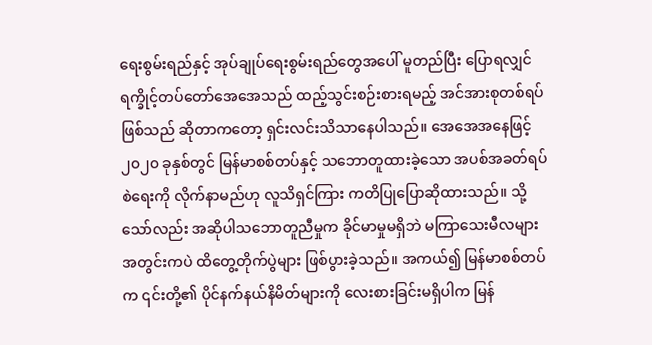ရေးစွမ်းရည်နှင့် အုပ်ချုပ်ရေးစွမ်းရည်တွေအပေါ် မူတည်ပြီး ပြောရလျှင် ရက္ခိုင့်တပ်တော်အေအေသည် ထည့်သွင်းစဉ်းစားရမည့် အင်အားစုတစ်ရပ်ဖြစ်သည် ဆိုတာကတော့ ရှင်းလင်းသိသာနေပါသည်။ အေအေအနေဖြင့် ၂၀၂၀ ခုနှစ်တွင် မြန်မာစစ်တပ်နှင့် သဘောတူထားခဲ့သော အပစ်အခတ်ရပ်စဲရေးကို လိုက်နာမည်ဟု လူသိရှင်ကြား ကတိပြုပြောဆိုထားသည်။ သို့သော်လည်း အဆိုပါသဘောတူညီမှုက ခိုင်မာမှုမရှိဘဲ မကြာသေးမီလများ အတွင်းကပဲ ထိတွေ့တိုက်ပွဲများ ဖြစ်ပွားခဲ့သည်။ အကယ်၍ မြန်မာစစ်တပ်က ၎င်းတို့၏ ပိုင်နက်နယ်နိမိတ်များကို လေးစားခြင်းမရှိပါက မြန်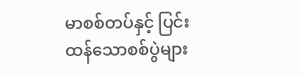မာစစ်တပ်နှင့် ပြင်းထန်သောစစ်ပွဲများ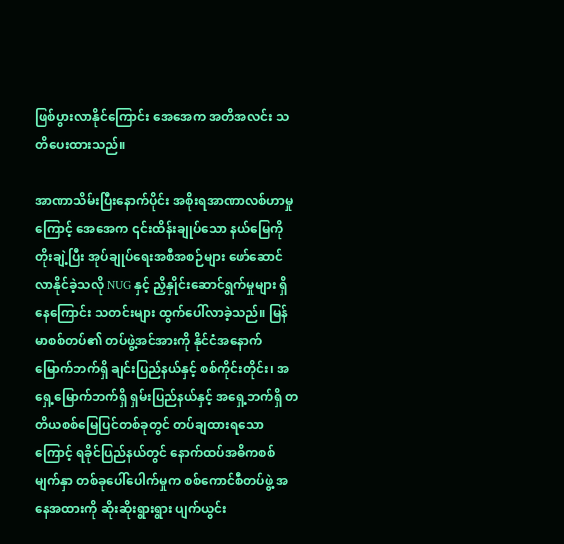ဖြစ်ပွားလာနိုင်ကြောင်း အေအေက အတိအလင်း သတိပေးထားသည်။

အာဏာသိမ်းပြီးနောက်ပိုင်း အစိုးရအာဏာလစ်ဟာမှုကြောင့် အေအေက ၎င်းထိန်းချုပ်သော နယ်မြေကိုတိုးချဲ့ပြီး အုပ်ချုပ်ရေးအစီအစဉ်များ ဖော်ဆောင်လာနိုင်ခဲ့သလို NUG နှင့် ညှိနှိုင်းဆောင်ရွက်မှုများ ရှိနေကြောင်း သတင်းများ ထွက်ပေါ်လာခဲ့သည်။ မြန်မာစစ်တပ်၏ တပ်ဖွဲ့အင်အားကို နိုင်ငံအနောက်မြောက်ဘက်ရှိ ချင်းပြည်နယ်နှင့် စစ်ကိုင်းတိုင်း၊ အရှေ့မြောက်ဘက်ရှိ ရှမ်းပြည်နယ်နှင့် အရှေ့ဘက်ရှိ တတိယစစ်မြေပြင်တစ်ခုတွင် တပ်ချထားရသောကြောင့် ရခိုင်ပြည်နယ်တွင် နောက်ထပ်အဓိကစစ်မျက်နှာ တစ်ခုပေါ်ပေါက်မှုက စစ်ကောင်စီတပ်ဖွဲ့ အနေအထားကို ဆိုးဆိုးရွားရွား ပျက်ယွင်း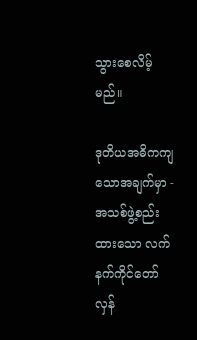သွားစေလိမ့်မည်။

ဒုတိယအဓိကကျသောအချက်မှာ - အသစ်ဖွဲ့စည်းထားသော လက်နက်ကိုင်တော်လှန်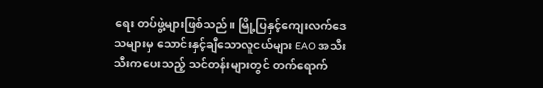ရေး တပ်ဖွဲ့များဖြစ်သည်။ မြို့ပြနှင့်ကျေးလက်ဒေသများမှ သောင်းနှင့်ချီသောလူငယ်များ EAO အသီးသီးကပေးသည့် သင်တန်းများတွင် တက်ရောက်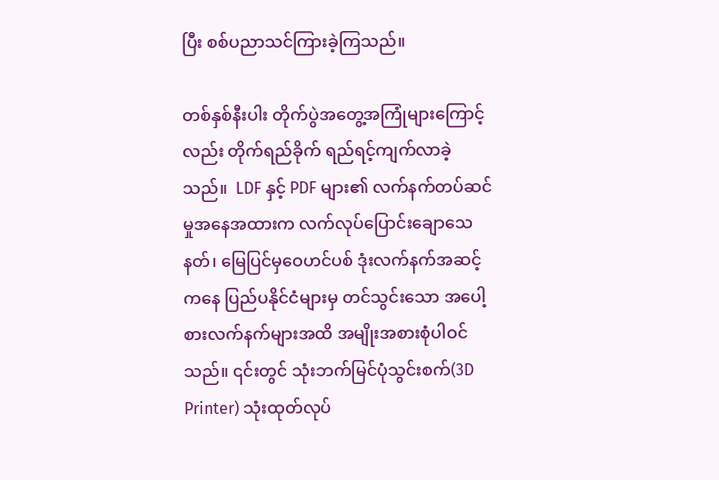ပြီး စစ်ပညာသင်ကြားခဲ့ကြသည်။

တစ်နှစ်နီးပါး တိုက်ပွဲအတွေ့အကြုံများကြောင့်လည်း တိုက်ရည်ခိုက် ရည်ရင့်ကျက်လာခဲ့သည်။  LDF နှင့် PDF များ၏ လက်နက်တပ်ဆင်မှုအနေအထားက လက်လုပ်ပြောင်းချောသေနတ်၊ မြေပြင်မှဝေဟင်ပစ် ဒုံးလက်နက်အဆင့်ကနေ ပြည်ပနိုင်ငံများမှ တင်သွင်းသော အပေါ့စားလက်နက်များအထိ အမျိုးအစားစုံပါဝင်သည်။ ၎င်းတွင် သုံးဘက်မြင်ပုံသွင်းစက်(3D Printer) သုံးထုတ်လုပ်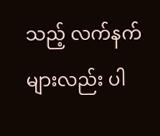သည့် လက်နက်များလည်း ပါ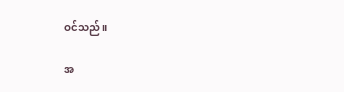ဝင်သည်။

အ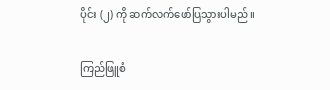ပိုင်း (၂) ကို ဆက်လက်ဖော်ပြသွားပါမည်။

ကြည်ဖြူစံ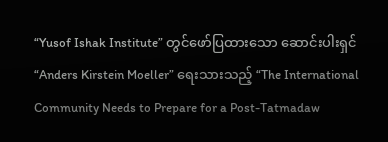“Yusof Ishak Institute” တွင်ဖော်ပြထားသော ဆောင်းပါးရှင် “Anders Kirstein Moeller” ရေးသားသည့် “The International Community Needs to Prepare for a Post-Tatmadaw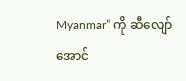Myanmar” ကို ဆီလျော်အောင်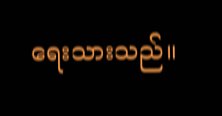ရေးသားသည်။